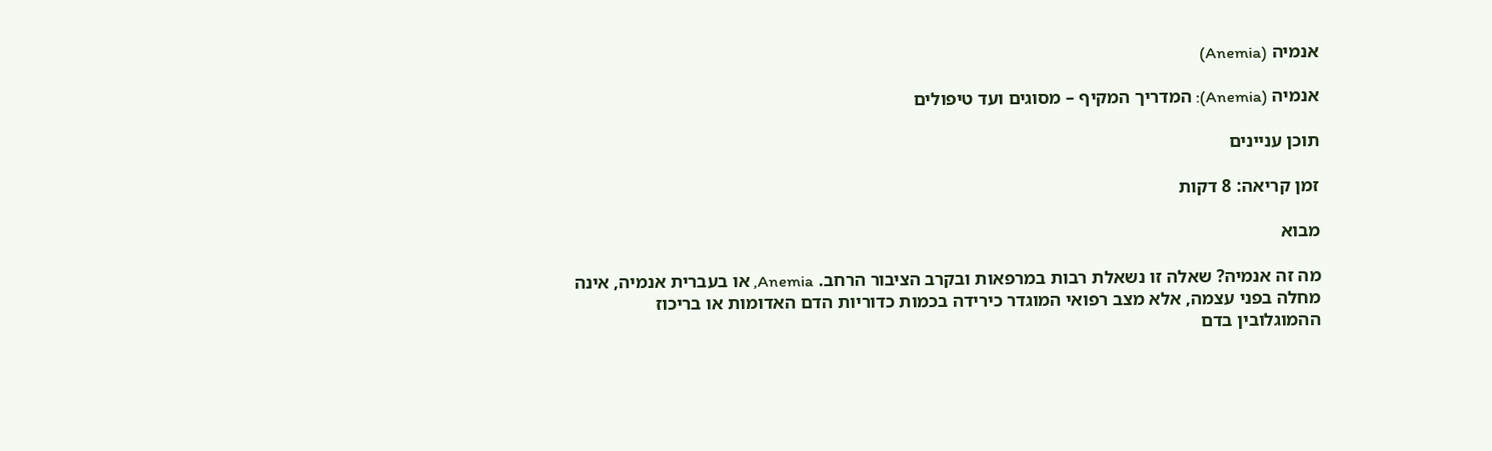אנמיה (Anemia)

אנמיה (Anemia): המדריך המקיף – מסוגים ועד טיפולים

תוכן עניינים

זמן קריאה: 8 דקות

מבוא

מה זה אנמיה? שאלה זו נשאלת רבות במרפאות ובקרב הציבור הרחב. Anemia, או בעברית אנמיה, אינה מחלה בפני עצמה, אלא מצב רפואי המוגדר כירידה בכמות כדוריות הדם האדומות או בריכוז ההמוגלובין בדם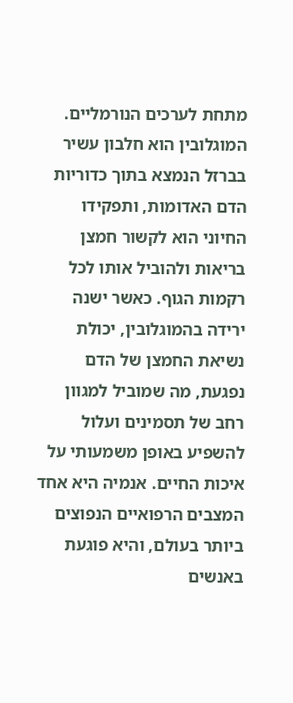מתחת לערכים הנורמליים. המוגלובין הוא חלבון עשיר בברזל הנמצא בתוך כדוריות הדם האדומות, ותפקידו החיוני הוא לקשור חמצן בריאות ולהוביל אותו לכל רקמות הגוף. כאשר ישנה ירידה בהמוגלובין, יכולת נשיאת החמצן של הדם נפגעת, מה שמוביל למגוון רחב של תסמינים ועלול להשפיע באופן משמעותי על איכות החיים. אנמיה היא אחד המצבים הרפואיים הנפוצים ביותר בעולם, והיא פוגעת באנשים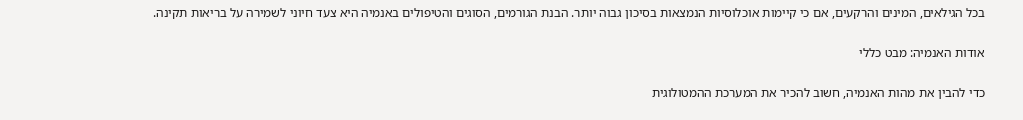בכל הגילאים, המינים והרקעים, אם כי קיימות אוכלוסיות הנמצאות בסיכון גבוה יותר. הבנת הגורמים, הסוגים והטיפולים באנמיה היא צעד חיוני לשמירה על בריאות תקינה.

אודות האנמיה: מבט כללי

כדי להבין את מהות האנמיה, חשוב להכיר את המערכת ההמטולוגית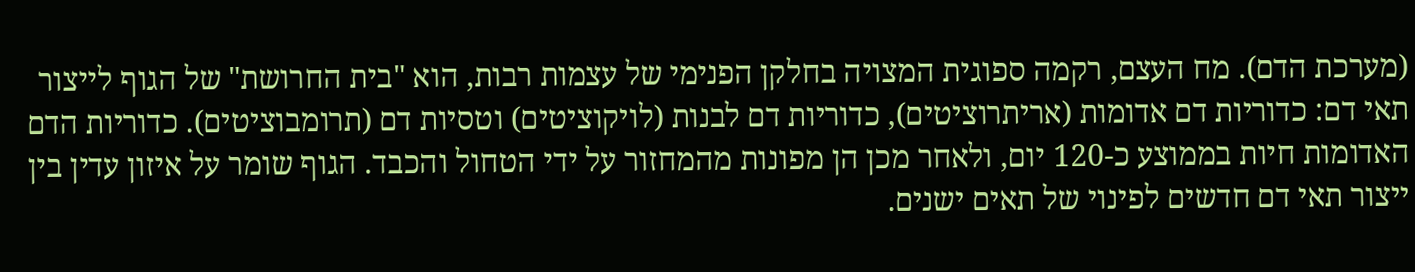(מערכת הדם). מח העצם, רקמה ספוגית המצויה בחלקן הפנימי של עצמות רבות, הוא "בית החרושת" של הגוף לייצור תאי דם: כדוריות דם אדומות (אריתרוציטים), כדוריות דם לבנות (לויקוציטים) וטסיות דם (תרומבוציטים). כדוריות הדם האדומות חיות בממוצע כ-120 יום, ולאחר מכן הן מפונות מהמחזור על ידי הטחול והכבד. הגוף שומר על איזון עדין בין ייצור תאי דם חדשים לפינוי של תאים ישנים.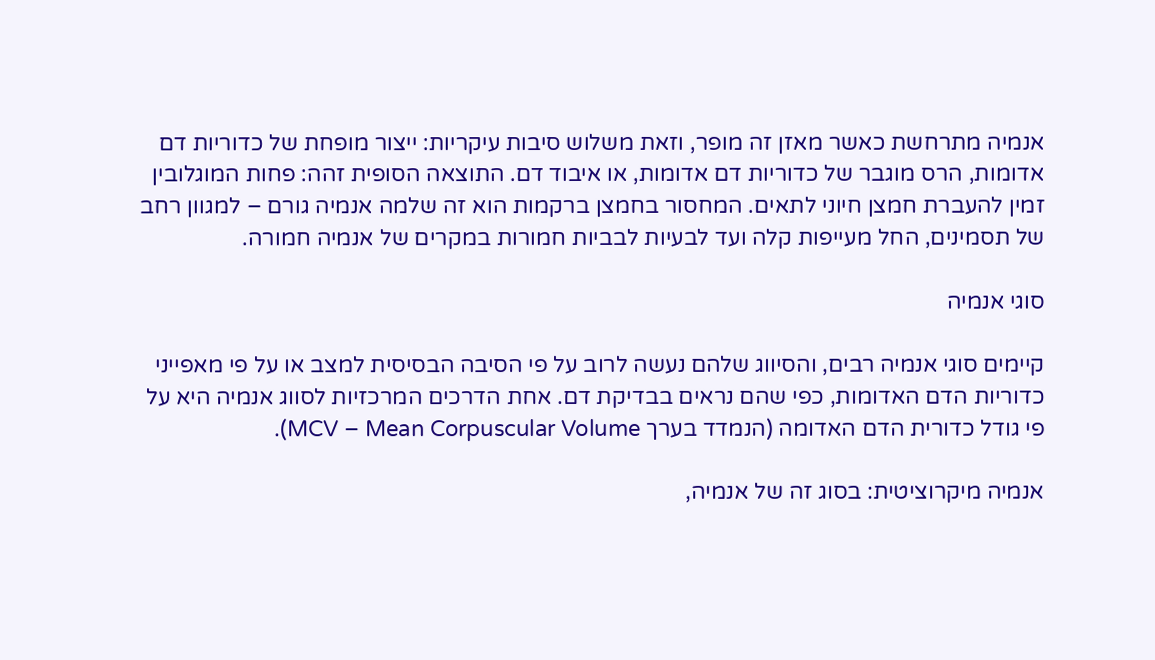אנמיה מתרחשת כאשר מאזן זה מופר, וזאת משלוש סיבות עיקריות: ייצור מופחת של כדוריות דם אדומות, הרס מוגבר של כדוריות דם אדומות, או איבוד דם. התוצאה הסופית זהה: פחות המוגלובין זמין להעברת חמצן חיוני לתאים. המחסור בחמצן ברקמות הוא זה שלמה אנמיה גורם – למגוון רחב של תסמינים, החל מעייפות קלה ועד לבעיות לבביות חמורות במקרים של אנמיה חמורה.

סוגי אנמיה

קיימים סוגי אנמיה רבים, והסיווג שלהם נעשה לרוב על פי הסיבה הבסיסית למצב או על פי מאפייני כדוריות הדם האדומות, כפי שהם נראים בבדיקת דם. אחת הדרכים המרכזיות לסווג אנמיה היא על פי גודל כדורית הדם האדומה (הנמדד בערך MCV – Mean Corpuscular Volume).

אנמיה מיקרוציטית: בסוג זה של אנמיה,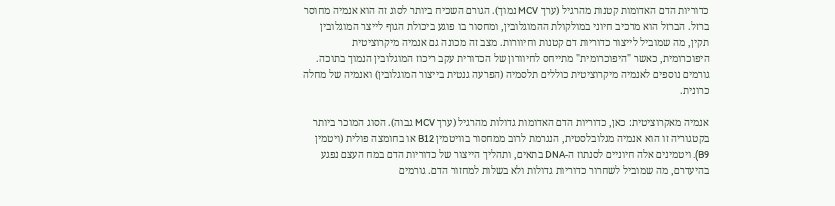כדוריות הדם האדומות קטנות מהרגיל (ערך MCV נמוך). הגורם השכיח ביותר לסוג זה הוא אנמיה מחוסר ברזל. הברזל הוא מרכיב חיוני במולקולת ההמוגלובין, ומחסור בו פוגע ביכולת הגוף לייצר המוגלובין תקין, מה שמוביל לייצור כדוריות דם קטנות וחיוורות. מצב זה מכונה גם אנמיה מיקרוציטית היפוכרומית, כאשר "היפוכרומית" מתייחס לחיוורון של הכדורית עקב ריכוז המוגלובין הנמוך בתוכה. גורמים נוספים לאנמיה מיקרוציטית כוללים תלסמיה (הפרעה גנטית בייצור המוגלובין) ואנמיה של מחלה כרונית.

אנמיה מאקרוציטית: כאן, כדוריות הדם האדומות גדולות מהרגיל (ערך MCV גבוה). הסוג המוכר ביותר בקטגוריה זו הוא אנמיה מגלובלסטית, הנגרמת לרוב ממחסור בוויטמין B12 או בחומצה פולית (ויטמין B9). ויטמינים אלה חיוניים לסנתוז ה-DNA בתאים, ותהליך הייצור של כדוריות הדם במח העצם נפגע בהיעדרם, מה שמוביל לשחרור כדוריות גדולות ולא בשלות למחזור הדם. גורמים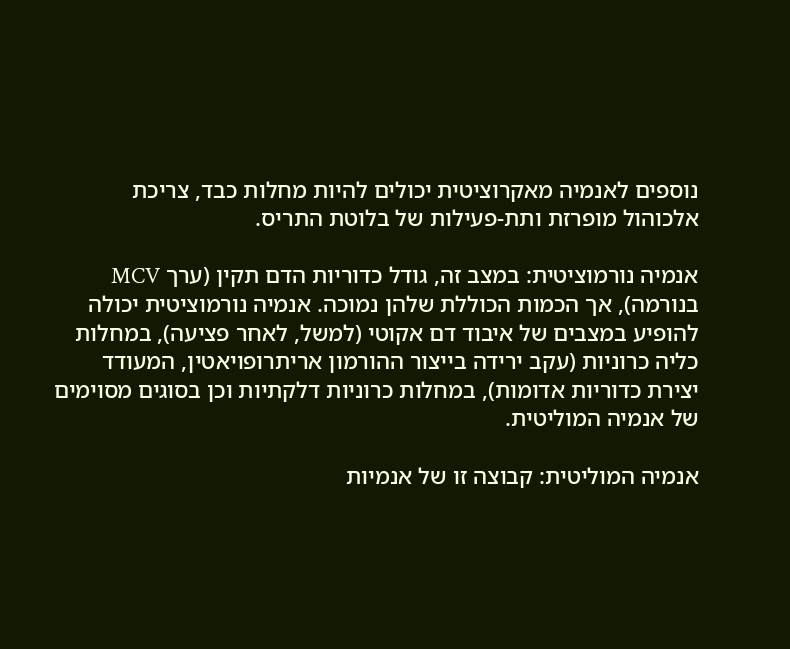נוספים לאנמיה מאקרוציטית יכולים להיות מחלות כבד, צריכת אלכוהול מופרזת ותת-פעילות של בלוטת התריס.

אנמיה נורמוציטית: במצב זה, גודל כדוריות הדם תקין (ערך MCV בנורמה), אך הכמות הכוללת שלהן נמוכה. אנמיה נורמוציטית יכולה להופיע במצבים של איבוד דם אקוטי (למשל, לאחר פציעה), במחלות כליה כרוניות (עקב ירידה בייצור ההורמון אריתרופויאטין, המעודד יצירת כדוריות אדומות), במחלות כרוניות דלקתיות וכן בסוגים מסוימים של אנמיה המוליטית.

אנמיה המוליטית: קבוצה זו של אנמיות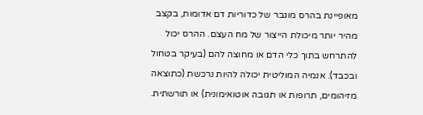מאופיינת בהרס מוגבר של כדוריות דם אדומות, בקצב מהיר יותר מיכולת הייצור של מח העצם. ההרס יכול להתרחש בתוך כלי הדם או מחוצה להם (בעיקר בטחול ובכבד). אנמיה המוליטית יכולה להיות נרכשת (כתוצאה מזיהומים, תרופות או תגובה אוטואימונית) או תורשתית.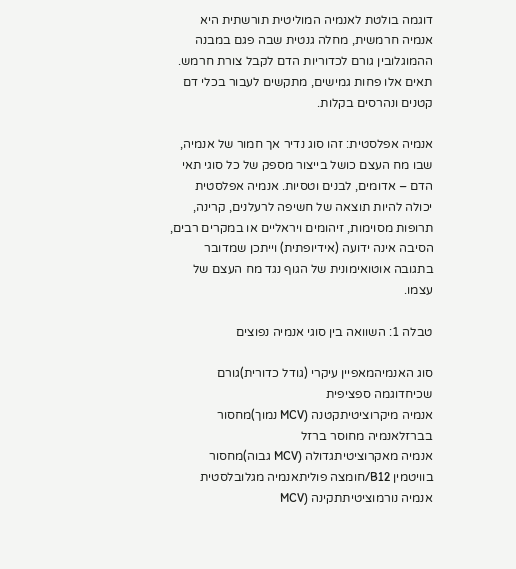דוגמה בולטת לאנמיה המוליטית תורשתית היא אנמיה חרמשית, מחלה גנטית שבה פגם במבנה ההמוגלובין גורם לכדוריות הדם לקבל צורת חרמש. תאים אלו פחות גמישים, מתקשים לעבור בכלי דם קטנים ונהרסים בקלות.

אנמיה אפלסטית: זהו סוג נדיר אך חמור של אנמיה, שבו מח העצם כושל בייצור מספק של כל סוגי תאי הדם – אדומים, לבנים וטסיות. אנמיה אפלסטית יכולה להיות תוצאה של חשיפה לרעלנים, קרינה, תרופות מסוימות, זיהומים ויראליים או במקרים רבים, הסיבה אינה ידועה (אידיופתית) וייתכן שמדובר בתגובה אוטואימונית של הגוף נגד מח העצם של עצמו.

טבלה 1: השוואה בין סוגי אנמיה נפוצים

סוג האנמיהמאפיין עיקרי (גודל כדורית)גורם שכיחדוגמה ספציפית
אנמיה מיקרוציטיתקטנה (MCV נמוך)מחסור בברזלאנמיה מחוסר ברזל
אנמיה מאקרוציטיתגדולה (MCV גבוה)מחסור בוויטמין B12/חומצה פוליתאנמיה מגלובלסטית
אנמיה נורמוציטיתתקינה (MCV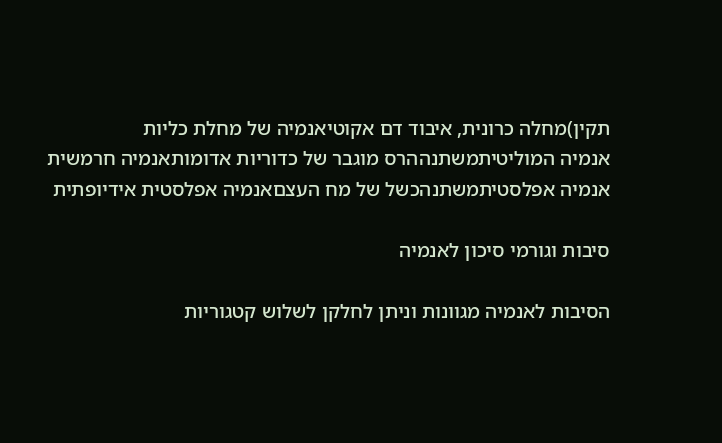תקין)מחלה כרונית, איבוד דם אקוטיאנמיה של מחלת כליות
אנמיה המוליטיתמשתנההרס מוגבר של כדוריות אדומותאנמיה חרמשית
אנמיה אפלסטיתמשתנהכשל של מח העצםאנמיה אפלסטית אידיופתית

סיבות וגורמי סיכון לאנמיה

הסיבות לאנמיה מגוונות וניתן לחלקן לשלוש קטגוריות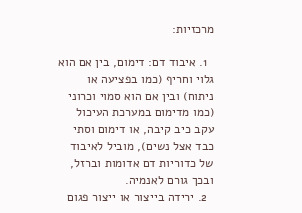מרכזיות:

  1. איבוד דם: דימום, בין אם הוא גלוי וחריף (כמו בפציעה או ניתוח) ובין אם הוא סמוי וכרוני (כמו מדימום במערכת העיכול עקב כיב קיבה, או דימום וסתי כבד אצל נשים), מוביל לאיבוד של כדוריות דם אדומות וברזל, ובכך גורם לאנמיה.
  2. ירידה בייצור או ייצור פגום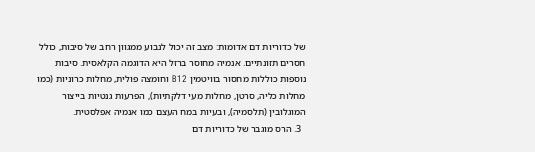של כדוריות דם אדומות: מצב זה יכול לנבוע ממגוון רחב של סיבות, כולל חסרים תזונתיים. אנמיה מחוסר ברזל היא הדוגמה הקלאסית. סיבות נוספות כוללות מחסור בוויטמין B12 וחומצה פולית, מחלות כרוניות (כמו מחלות כליה, סרטן, מחלות מעי דלקתיות), הפרעות גנטיות בייצור המוגלובין (תלסמיה), ובעיות במח העצם כמו אנמיה אפלסטית.
  3. הרס מוגבר של כדוריות דם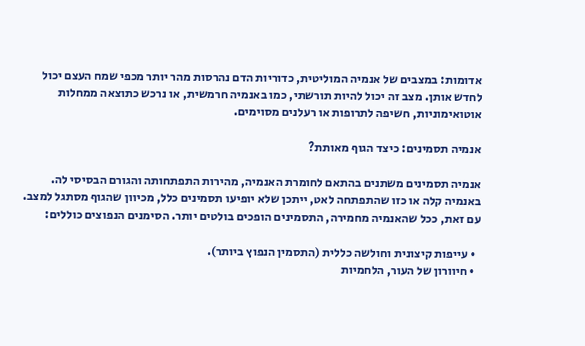אדומות: במצבים של אנמיה המוליטית, כדוריות הדם נהרסות מהר יותר מכפי שמח העצם יכול לחדש אותן. מצב זה יכול להיות תורשתי, כמו באנמיה חרמשית, או נרכש כתוצאה ממחלות אוטואימוניות, חשיפה לתרופות או רעלנים מסוימים.

אנמיה תסמינים: כיצד הגוף מאותת?

אנמיה תסמינים משתנים בהתאם לחומרת האנמיה, מהירות התפתחותה והגורם הבסיסי לה. באנמיה קלה או כזו שהתפתחה לאט, ייתכן שלא יופיעו תסמינים כלל, מכיוון שהגוף מסתגל למצב. עם זאת, ככל שהאנמיה מחמירה, התסמינים הופכים בולטים יותר. הסימנים הנפוצים כוללים:

  • עייפות קיצונית וחולשה כללית (התסמין הנפוץ ביותר).
  • חיוורון של העור, הלחמיות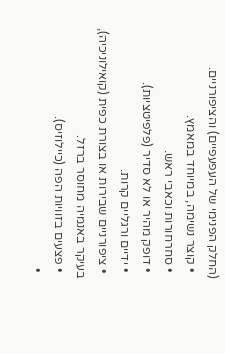(החלק הפנימי של העפעפיים) והציפורניים.
  • קוצר נשימה, במיוחד במאמץ.
  • סחרחורות וכאבי ראש.
  • דופק מהיר או לא סדיר (פלפיטציות).
  • ידיים ורגליים קרות.
  • ציפורניים שבירות או בצורת כפית (קואילוניכיה), בעיקר באנמיה מחוסר ברזל.
  • פצעים בזוויות הפה (כיילוזיס).
  •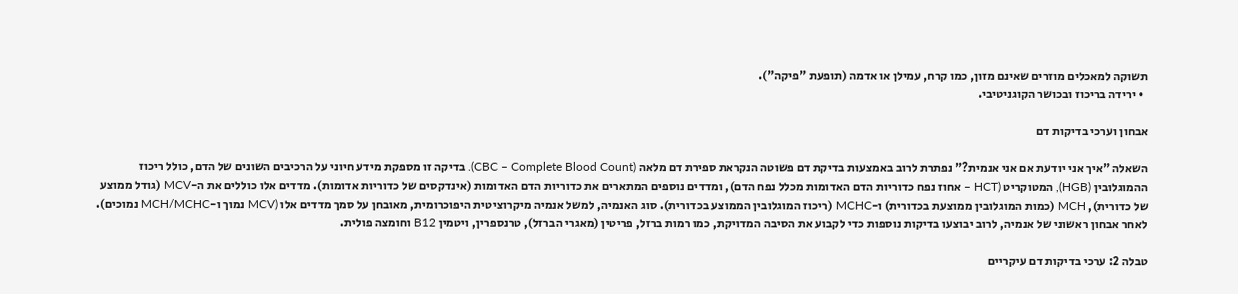תשוקה למאכלים מוזרים שאינם מזון, כמו קרח, עמילן או אדמה (תופעת "פיקה").
  • ירידה בריכוז ובכושר הקוגניטיבי.

אבחון וערכי בדיקות דם

השאלה "איך אני יודעת אם אני אנמית?" נפתרת לרוב באמצעות בדיקת דם פשוטה הנקראת ספירת דם מלאה (CBC – Complete Blood Count). בדיקה זו מספקת מידע חיוני על הרכיבים השונים של הדם, כולל ריכוז ההמוגלובין (HGB), המטוקריט (HCT – אחוז נפח כדוריות הדם האדומות מכלל נפח הדם), ומדדים נוספים המתארים את כדוריות הדם האדומות (אינדקסים של כדוריות אדומות). מדדים אלו כוללים את ה-MCV (גודל ממוצע של כדורית), MCH (כמות המוגלובין ממוצעת בכדורית) ו-MCHC (ריכוז המוגלובין הממוצע בכדורית). סוג האנמיה, למשל אנמיה מיקרוציטית היפוכרומית, מאובחן על סמך מדדים אלו (MCV נמוך ו-MCH/MCHC נמוכים). לאחר אבחון ראשוני של אנמיה, לרוב יבוצעו בדיקות נוספות כדי לקבוע את הסיבה המדויקת, כמו רמות ברזל, פריטין (מאגרי הברזל), טרנספרין, ויטמין B12 וחומצה פולית.

טבלה 2: ערכי בדיקות דם עיקריים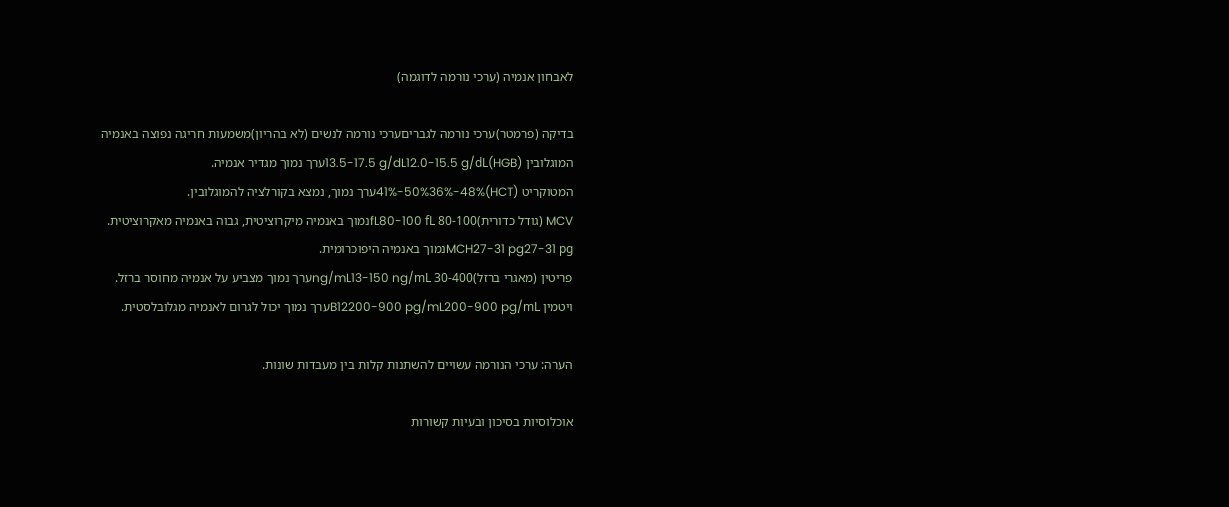לאבחון אנמיה (ערכי נורמה לדוגמה)

בדיקה (פרמטר)ערכי נורמה לגבריםערכי נורמה לנשים (לא בהריון)משמעות חריגה נפוצה באנמיה
המוגלובין (HGB)13.5-17.5 g/dL12.0-15.5 g/dLערך נמוך מגדיר אנמיה.
המטוקריט (HCT)41%-50%36%-48%ערך נמוך, נמצא בקורלציה להמוגלובין.
MCV (גודל כדורית)80-100 fL80-100 fLנמוך באנמיה מיקרוציטית, גבוה באנמיה מאקרוציטית.
MCH27-31 pg27-31 pgנמוך באנמיה היפוכרומית.
פריטין (מאגרי ברזל)30-400 ng/mL13-150 ng/mLערך נמוך מצביע על אנמיה מחוסר ברזל.
ויטמין B12200-900 pg/mL200-900 pg/mLערך נמוך יכול לגרום לאנמיה מגלובלסטית.

הערה: ערכי הנורמה עשויים להשתנות קלות בין מעבדות שונות.

אוכלוסיות בסיכון ובעיות קשורות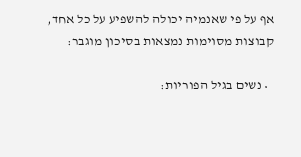אף על פי שאנמיה יכולה להשפיע על כל אחד, קבוצות מסוימות נמצאות בסיכון מוגבר:

  • נשים בגיל הפוריות: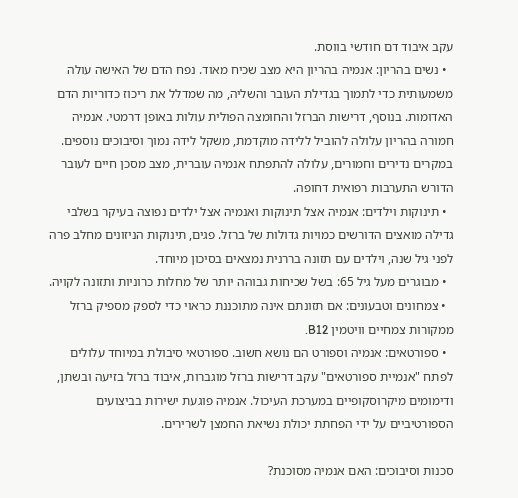עקב איבוד דם חודשי בווסת.
  • נשים בהריון: אנמיה בהריון היא מצב שכיח מאוד. נפח הדם של האישה עולה משמעותית כדי לתמוך בגדילת העובר והשליה, מה שמדלל את ריכוז כדוריות הדם האדומות. בנוסף, דרישות הברזל והחומצה הפולית עולות באופן דרמטי. אנמיה חמורה בהריון עלולה להוביל ללידה מוקדמת, משקל לידה נמוך וסיבוכים נוספים. במקרים נדירים וחמורים, עלולה להתפתח אנמיה עוברית, מצב מסכן חיים לעובר הדורש התערבות רפואית דחופה.
  • תינוקות וילדים: אנמיה אצל תינוקות ואנמיה אצל ילדים נפוצה בעיקר בשלבי גדילה מואצים הדורשים כמויות גדולות של ברזל. פגים, תינוקות הניזונים מחלב פרה לפני גיל שנה, וילדים עם תזונה בררנית נמצאים בסיכון מיוחד.
  • מבוגרים מעל גיל 65: בשל שכיחות גבוהה יותר של מחלות כרוניות ותזונה לקויה.
  • צמחונים וטבעונים: אם תזונתם אינה מתוכננת כראוי כדי לספק מספיק ברזל ממקורות צמחיים וויטמין B12.
  • ספורטאים: אנמיה וספורט הם נושא חשוב. ספורטאי סיבולת במיוחד עלולים לפתח "אנמיית ספורטאים" עקב דרישות ברזל מוגברות, איבוד ברזל בזיעה ובשתן, ודימומים מיקרוסקופיים במערכת העיכול. אנמיה פוגעת ישירות בביצועים הספורטיביים על ידי הפחתת יכולת נשיאת החמצן לשרירים.

סכנות וסיבוכים: האם אנמיה מסוכנת?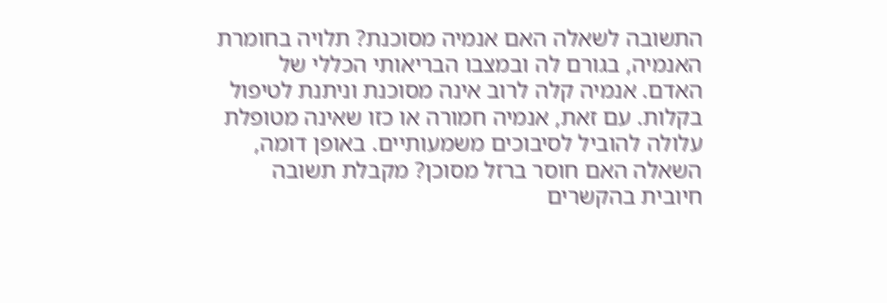התשובה לשאלה האם אנמיה מסוכנת? תלויה בחומרת האנמיה, בגורם לה ובמצבו הבריאותי הכללי של האדם. אנמיה קלה לרוב אינה מסוכנת וניתנת לטיפול בקלות. עם זאת, אנמיה חמורה או כזו שאינה מטופלת עלולה להוביל לסיבוכים משמעותיים. באופן דומה, השאלה האם חוסר ברזל מסוכן? מקבלת תשובה חיובית בהקשרים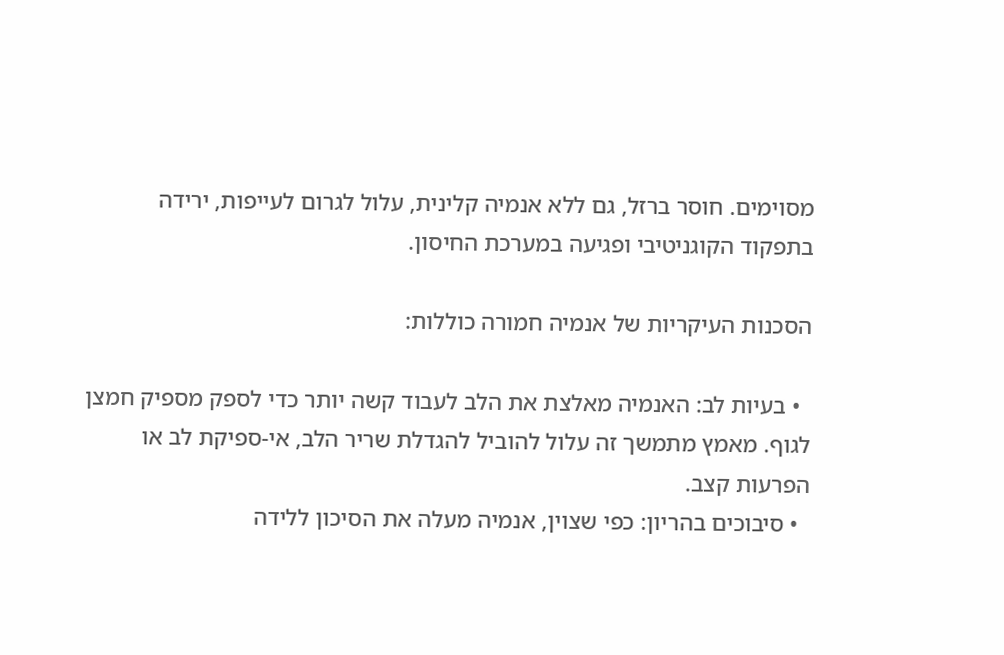מסוימים. חוסר ברזל, גם ללא אנמיה קלינית, עלול לגרום לעייפות, ירידה בתפקוד הקוגניטיבי ופגיעה במערכת החיסון.

הסכנות העיקריות של אנמיה חמורה כוללות:

  • בעיות לב: האנמיה מאלצת את הלב לעבוד קשה יותר כדי לספק מספיק חמצן לגוף. מאמץ מתמשך זה עלול להוביל להגדלת שריר הלב, אי-ספיקת לב או הפרעות קצב.
  • סיבוכים בהריון: כפי שצוין, אנמיה מעלה את הסיכון ללידה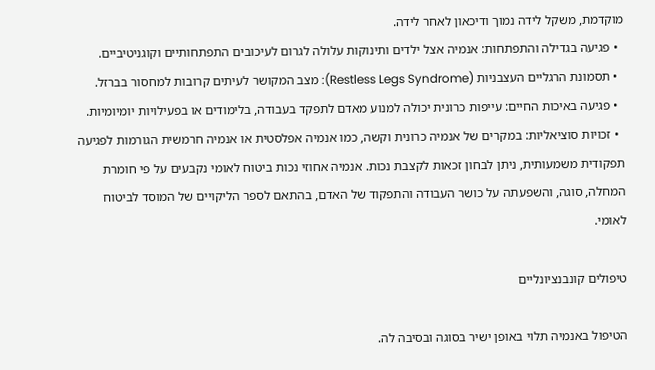מוקדמת, משקל לידה נמוך ודיכאון לאחר לידה.
  • פגיעה בגדילה והתפתחות: אנמיה אצל ילדים ותינוקות עלולה לגרום לעיכובים התפתחותיים וקוגניטיביים.
  • תסמונת הרגליים העצבניות (Restless Legs Syndrome): מצב המקושר לעיתים קרובות למחסור בברזל.
  • פגיעה באיכות החיים: עייפות כרונית יכולה למנוע מאדם לתפקד בעבודה, בלימודים או בפעילויות יומיומיות.
  • זכויות סוציאליות: במקרים של אנמיה כרונית וקשה, כמו אנמיה אפלסטית או אנמיה חרמשית הגורמות לפגיעה תפקודית משמעותית, ניתן לבחון זכאות לקצבת נכות. אנמיה אחוזי נכות ביטוח לאומי נקבעים על פי חומרת המחלה, סוגה, והשפעתה על כושר העבודה והתפקוד של האדם, בהתאם לספר הליקויים של המוסד לביטוח לאומי.

טיפולים קונבנציונליים

הטיפול באנמיה תלוי באופן ישיר בסוגה ובסיבה לה.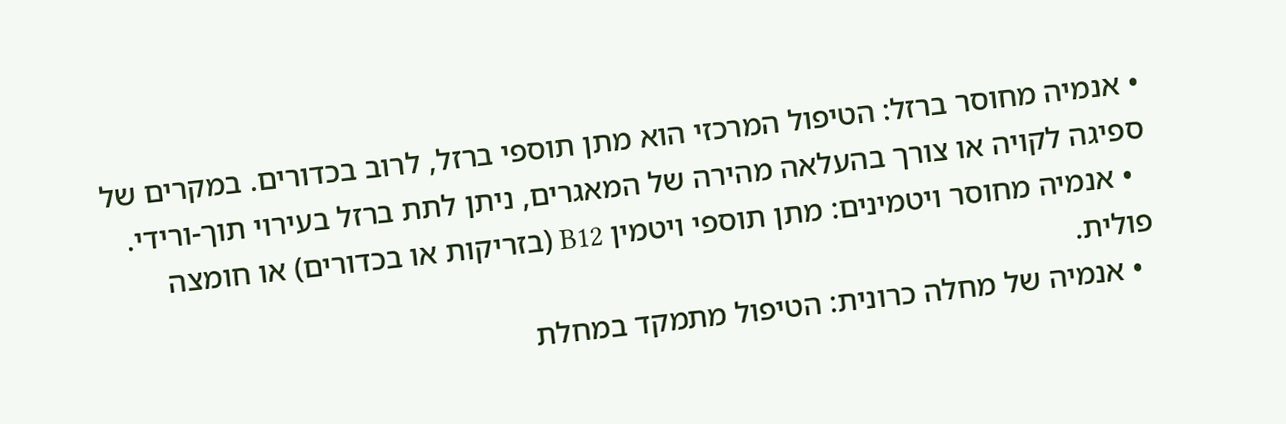• אנמיה מחוסר ברזל: הטיפול המרכזי הוא מתן תוספי ברזל, לרוב בכדורים. במקרים של ספיגה לקויה או צורך בהעלאה מהירה של המאגרים, ניתן לתת ברזל בעירוי תוך-ורידי.
  • אנמיה מחוסר ויטמינים: מתן תוספי ויטמין B12 (בזריקות או בכדורים) או חומצה פולית.
  • אנמיה של מחלה כרונית: הטיפול מתמקד במחלת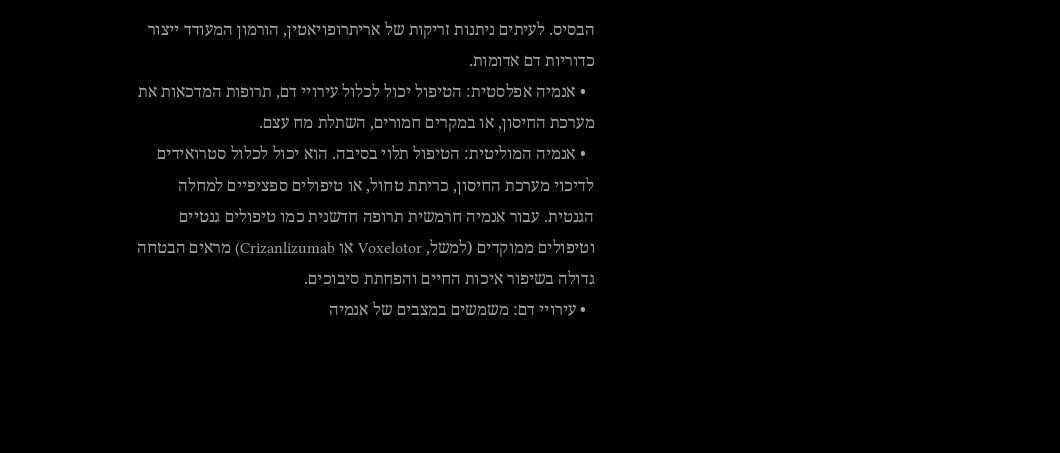הבסיס. לעיתים ניתנות זריקות של אריתרופויאטין, הורמון המעודד ייצור כדוריות דם אדומות.
  • אנמיה אפלסטית: הטיפול יכול לכלול עירויי דם, תרופות המדכאות את מערכת החיסון, או במקרים חמורים, השתלת מח עצם.
  • אנמיה המוליטית: הטיפול תלוי בסיבה. הוא יכול לכלול סטרואידים לדיכוי מערכת החיסון, כריתת טחול, או טיפולים ספציפיים למחלה הגנטית. עבור אנמיה חרמשית תרופה חדשנית כמו טיפולים גנטיים וטיפולים ממוקדים (למשל, Voxelotor או Crizanlizumab) מראים הבטחה גדולה בשיפור איכות החיים והפחתת סיבוכים.
  • עירויי דם: משמשים במצבים של אנמיה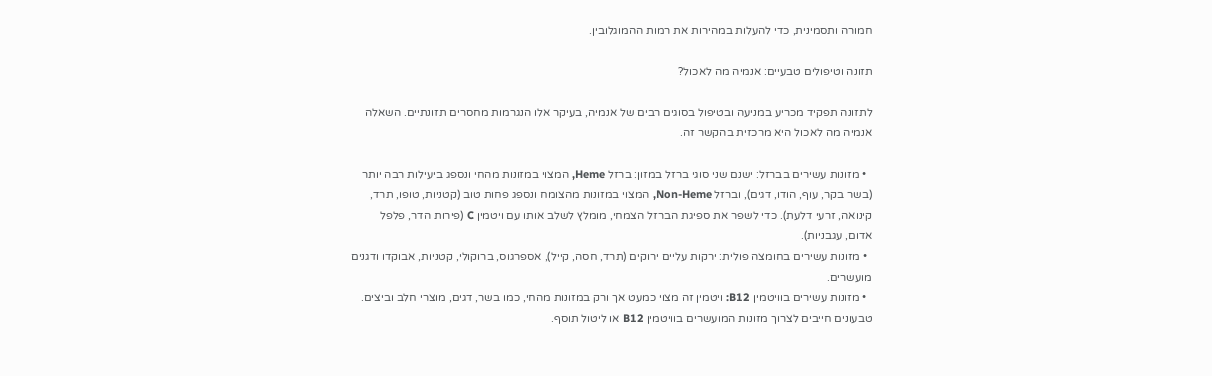חמורה ותסמינית, כדי להעלות במהירות את רמות ההמוגלובין.

תזונה וטיפולים טבעיים: אנמיה מה לאכול?

לתזונה תפקיד מכריע במניעה ובטיפול בסוגים רבים של אנמיה, בעיקר אלו הנגרמות מחסרים תזונתיים. השאלה אנמיה מה לאכול היא מרכזית בהקשר זה.

  • מזונות עשירים בברזל: ישנם שני סוגי ברזל במזון: ברזל Heme, המצוי במזונות מהחי ונספג ביעילות רבה יותר (בשר בקר, עוף, הודו, דגים), וברזל Non-Heme, המצוי במזונות מהצומח ונספג פחות טוב (קטניות, טופו, תרד, קינואה, זרעי דלעת). כדי לשפר את ספיגת הברזל הצמחי, מומלץ לשלב אותו עם ויטמין C (פירות הדר, פלפל אדום, עגבניות).
  • מזונות עשירים בחומצה פולית: ירקות עליים ירוקים (תרד, חסה, קייל), אספרגוס, ברוקולי, קטניות, אבוקדו ודגנים מועשרים.
  • מזונות עשירים בוויטמין B12: ויטמין זה מצוי כמעט אך ורק במזונות מהחי, כמו בשר, דגים, מוצרי חלב וביצים. טבעונים חייבים לצרוך מזונות המועשרים בוויטמין B12 או ליטול תוסף.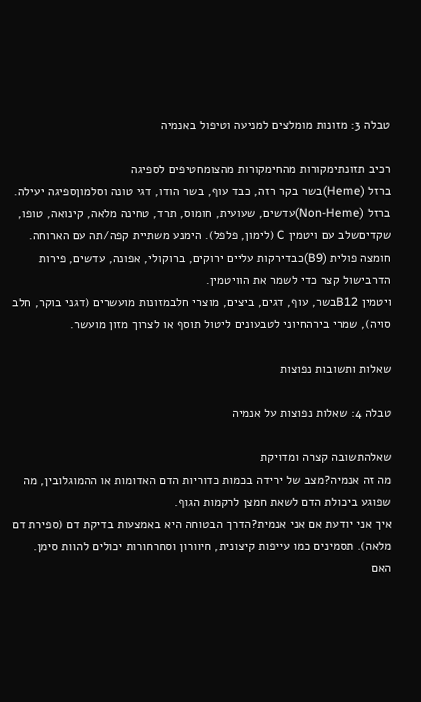טבלה 3: מזונות מומלצים למניעה וטיפול באנמיה

רכיב תזונתימקורות מהחימקורות מהצומחטיפים לספיגה
ברזל (Heme)בשר בקר רזה, כבד עוף, בשר הודו, דגי טונה וסלמוןספיגה יעילה.
ברזל (Non-Heme)עדשים, שעועית, חומוס, תרד, טחינה מלאה, קינואה, טופו, שקדיםשלב עם ויטמין C (לימון, פלפל). הימנע משתיית קפה/תה עם הארוחה.
חומצה פולית (B9)כבדירקות עליים ירוקים, ברוקולי, אפונה, עדשים, פירות הדרבישול קצר כדי לשמר את הוויטמין.
ויטמין B12בשר, עוף, דגים, ביצים, מוצרי חלבמזונות מועשרים (דגני בוקר, חלב סויה), שמרי בירהחיוני לטבעונים ליטול תוסף או לצרוך מזון מועשר.

שאלות ותשובות נפוצות

טבלה 4: שאלות נפוצות על אנמיה

שאלהתשובה קצרה ומדויקת
מה זה אנמיה?מצב של ירידה בכמות כדוריות הדם האדומות או ההמוגלובין, מה שפוגע ביכולת הדם לשאת חמצן לרקמות הגוף.
איך אני יודעת אם אני אנמית?הדרך הבטוחה היא באמצעות בדיקת דם (ספירת דם מלאה). תסמינים כמו עייפות קיצונית, חיוורון וסחרחורות יכולים להוות סימן.
האם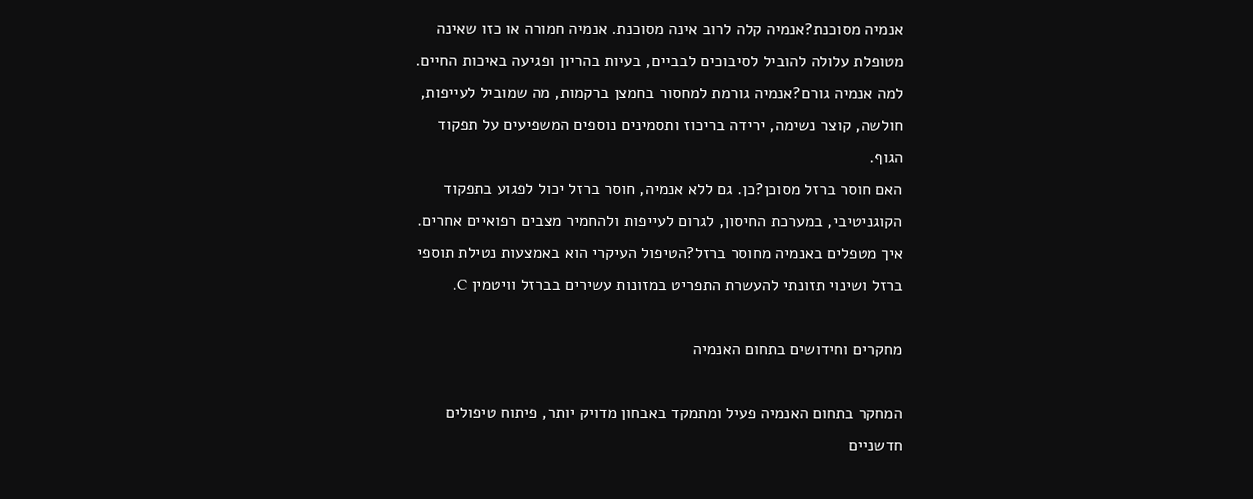אנמיה מסוכנת?אנמיה קלה לרוב אינה מסוכנת. אנמיה חמורה או כזו שאינה מטופלת עלולה להוביל לסיבוכים לבביים, בעיות בהריון ופגיעה באיכות החיים.
למה אנמיה גורם?אנמיה גורמת למחסור בחמצן ברקמות, מה שמוביל לעייפות, חולשה, קוצר נשימה, ירידה בריכוז ותסמינים נוספים המשפיעים על תפקוד הגוף.
האם חוסר ברזל מסוכן?כן. גם ללא אנמיה, חוסר ברזל יכול לפגוע בתפקוד הקוגניטיבי, במערכת החיסון, לגרום לעייפות ולהחמיר מצבים רפואיים אחרים.
איך מטפלים באנמיה מחוסר ברזל?הטיפול העיקרי הוא באמצעות נטילת תוספי ברזל ושינוי תזונתי להעשרת התפריט במזונות עשירים בברזל וויטמין C.

מחקרים וחידושים בתחום האנמיה

המחקר בתחום האנמיה פעיל ומתמקד באבחון מדויק יותר, פיתוח טיפולים חדשניים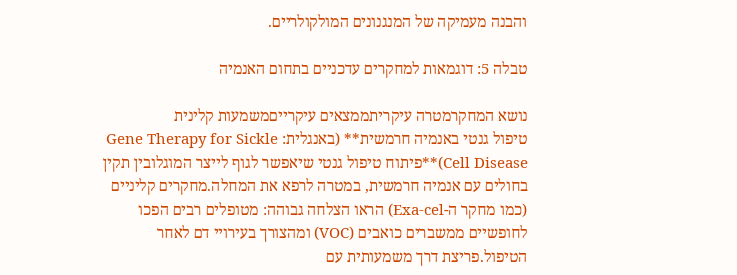והבנה מעמיקה של המנגנונים המולקולריים.

טבלה 5: דוגמאות למחקרים עדכניים בתחום האנמיה

נושא המחקרמטרה עיקריתממצאים עיקרייםמשמעות קלינית
טיפול גנטי באנמיה חרמשית** (באנגלית: Gene Therapy for Sickle Cell Disease)**פיתוח טיפול גנטי שיאפשר לגוף לייצר המוגלובין תקין בחולים עם אנמיה חרמשית, במטרה לרפא את המחלה.מחקרים קליניים (כמו מחקר ה-Exa-cel) הראו הצלחה גבוהה: מטופלים רבים הפכו לחופשיים ממשברים כואבים (VOC) ומהצורך בעירויי דם לאחר הטיפול.פריצת דרך משמעותית עם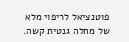פוטנציאל לריפוי מלא של מחלה גנטית קשה.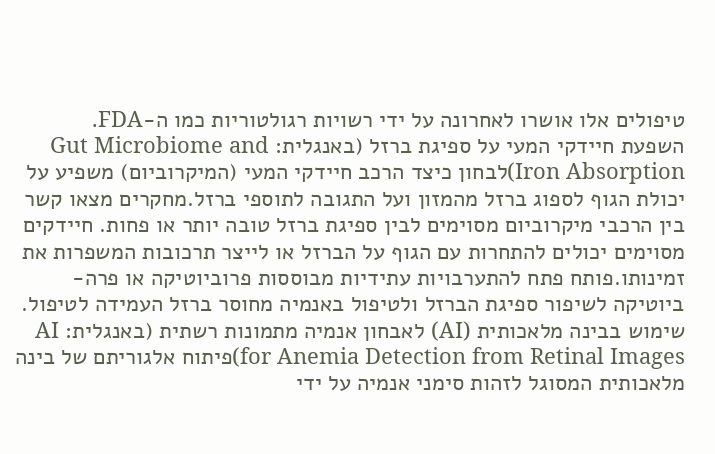טיפולים אלו אושרו לאחרונה על ידי רשויות רגולטוריות כמו ה-FDA.
השפעת חיידקי המעי על ספיגת ברזל (באנגלית: Gut Microbiome and Iron Absorption)לבחון כיצד הרכב חיידקי המעי (המיקרוביום) משפיע על יכולת הגוף לספוג ברזל מהמזון ועל התגובה לתוספי ברזל.מחקרים מצאו קשר בין הרכבי מיקרוביום מסוימים לבין ספיגת ברזל טובה יותר או פחות. חיידקים מסוימים יכולים להתחרות עם הגוף על הברזל או לייצר תרכובות המשפרות את זמינותו.פותח פתח להתערבויות עתידיות מבוססות פרוביוטיקה או פרה-ביוטיקה לשיפור ספיגת הברזל ולטיפול באנמיה מחוסר ברזל העמידה לטיפול.
שימוש בבינה מלאכותית (AI) לאבחון אנמיה מתמונות רשתית (באנגלית: AI for Anemia Detection from Retinal Images)פיתוח אלגוריתם של בינה מלאכותית המסוגל לזהות סימני אנמיה על ידי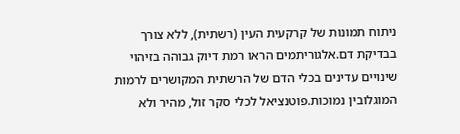ניתוח תמונות של קרקעית העין (רשתית), ללא צורך בבדיקת דם.אלגוריתמים הראו רמת דיוק גבוהה בזיהוי שינויים עדינים בכלי הדם של הרשתית המקושרים לרמות המוגלובין נמוכות.פוטנציאל לכלי סקר זול, מהיר ולא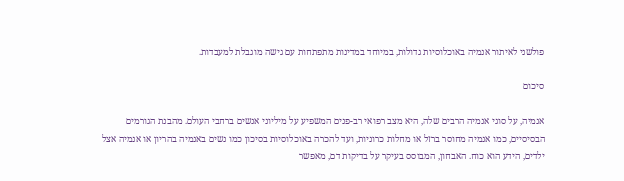פולשני לאיתור אנמיה באוכלוסיות גדולות, במיוחד במדינות מתפתחות עם גישה מוגבלת למעבדות.

סיכום

אנמיה, על סוגי אנמיה הרבים שלה, היא מצב רפואי רב-פנים המשפיע על מיליוני אנשים ברחבי העולם. מהבנת הגורמים הבסיסיים, כמו אנמיה מחוסר ברזל או מחלות כרוניות, ועד להכרה באוכלוסיות בסיכון כמו נשים באנמיה בהריון או אנמיה אצל ילדים, הידע הוא כוח. האבחון, המבוסס בעיקר על בדיקות דם, מאפשר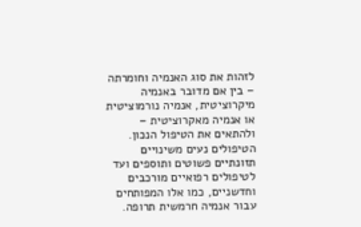לזהות את סוג האנמיה וחומרתה – בין אם מדובר באנמיה מיקרוציטית, אנמיה נורמוציטית או אנמיה מאקרוציטית – ולהתאים את הטיפול הנכון. הטיפולים נעים משינויים תזונתיים פשוטים ותוספים ועד לטיפולים רפואיים מורכבים וחדשניים, כמו אלו המפותחים עבור אנמיה חרמשית תרופה.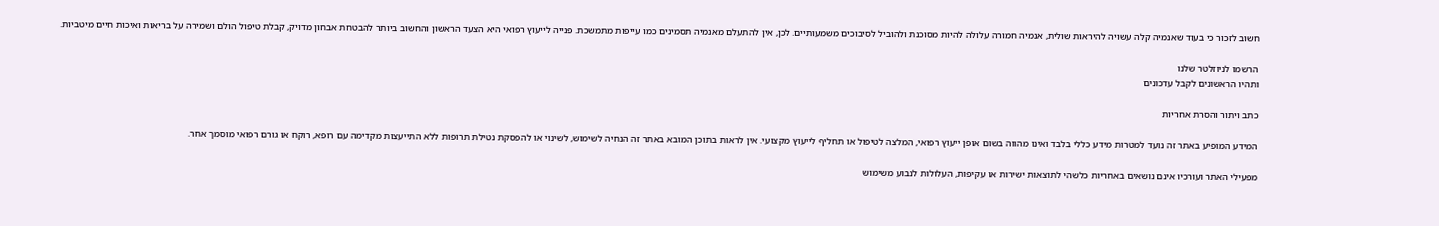חשוב לזכור כי בעוד שאנמיה קלה עשויה להיראות שולית, אנמיה חמורה עלולה להיות מסוכנת ולהוביל לסיבוכים משמעותיים. לכן, אין להתעלם מאנמיה תסמינים כמו עייפות מתמשכת. פנייה לייעוץ רפואי היא הצעד הראשון והחשוב ביותר להבטחת אבחון מדויק, קבלת טיפול הולם ושמירה על בריאות ואיכות חיים מיטביות.

הרשמו לניוזלטר שלנו
ותהיו הראשונים לקבל עדכונים

כתב ויתור והסרת אחריות

המידע המופיע באתר זה נועד למטרות מידע כללי בלבד ואינו מהווה בשום אופן ייעוץ רפואי, המלצה לטיפול או תחליף לייעוץ מקצועי. אין לראות בתוכן המובא באתר זה הנחיה לשימוש, לשינוי או להפסקת נטילת תרופות ללא התייעצות מקדימה עם רופא, רוקח או גורם רפואי מוסמך אחר.

מפעילי האתר ועורכיו אינם נושאים באחריות כלשהי לתוצאות ישירות או עקיפות, העלולות לנבוע משימוש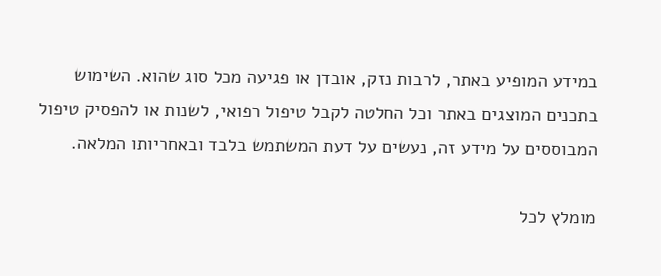במידע המופיע באתר, לרבות נזק, אובדן או פגיעה מכל סוג שהוא. השימוש בתכנים המוצגים באתר וכל החלטה לקבל טיפול רפואי, לשנות או להפסיק טיפול המבוססים על מידע זה, נעשים על דעת המשתמש בלבד ובאחריותו המלאה.

מומלץ לכל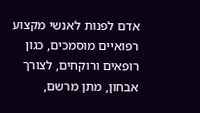אדם לפנות לאנשי מקצוע רפואיים מוסמכים, כגון רופאים ורוקחים, לצורך אבחון, מתן מרשם,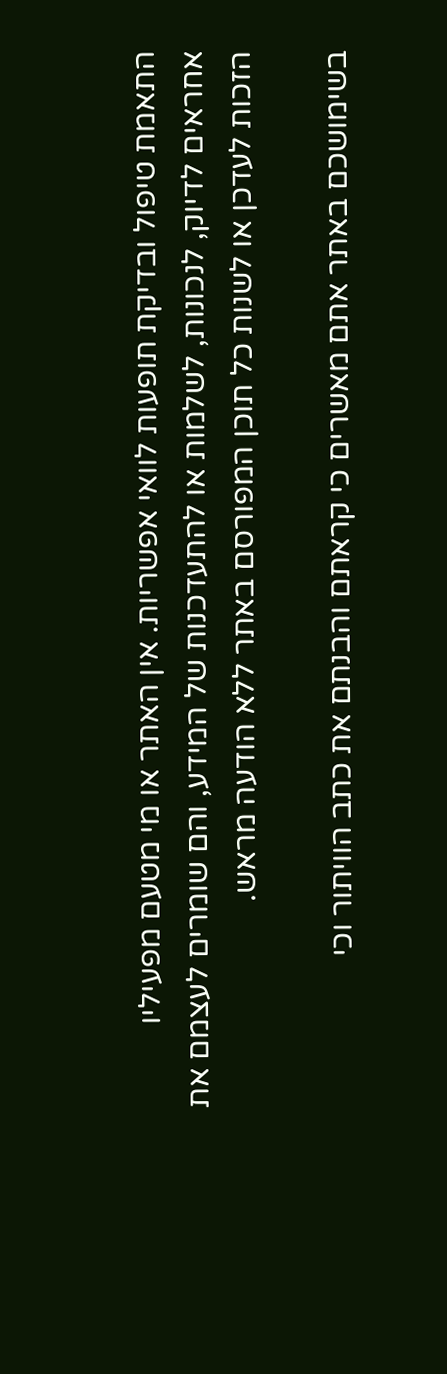התאמת טיפול ובדיקת תופעות לוואי אפשריות. אין האתר או מי מטעם מפעיליו אחראים לדיוק, לנכונות, לשלמות או להתעדכנות של המידע, והם שומרים לעצמם את הזכות לעדכן או לשנות כל תוכן המפורסם באתר ללא הודעה מראש.

בשימושכם באתר אתם מאשרים כי קראתם והבנתם את כתב הוויתור וכי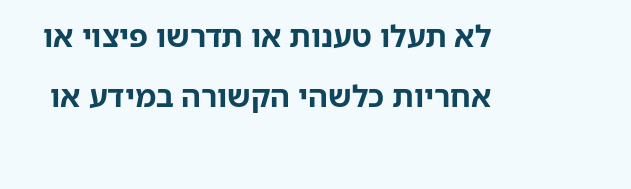לא תעלו טענות או תדרשו פיצוי או אחריות כלשהי הקשורה במידע או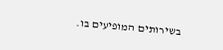בשירותים המופיעים בו.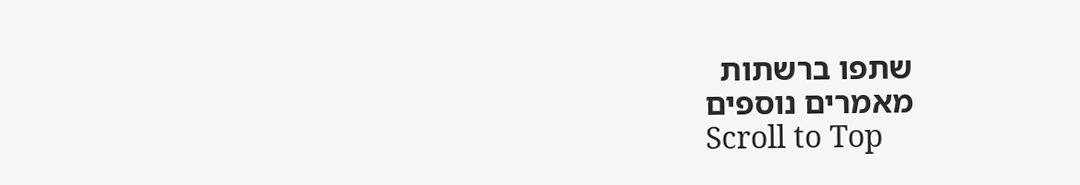שתפו ברשתות
מאמרים נוספים
Scroll to Top